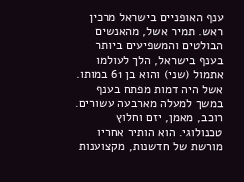ענף האופניים בישראל מרכין ראש. תמיר אשל, מהאנשים הבולטים והמשפיעים ביותר בענף בישראל, הלך לעולמו אתמול (שני) והוא בן 61 במותו. אשל היה דמות מפתח בענף במשך למעלה מארבעה עשורים. רוכב, מאמן, יזם וחלוץ טכנולוגי. הוא הותיר אחריו מורשת של חדשנות, מקצוענות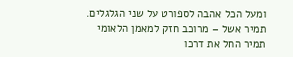ומעל הכל אהבה לספורט על שני הגלגלים.
תמיר אשל – מרוכב חזק למאמן הלאומי
תמיר החל את דרכו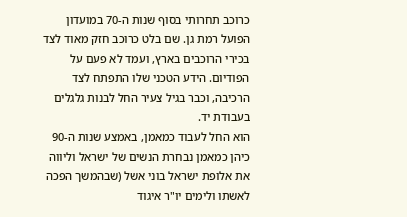כרוכב תחרותי בסוף שנות ה-70 במועדון הפועל רמת גן. שם בלט כרוכב חזק מאוד לצד בכירי הרוכבים בארץ, ועמד לא פעם על הפודיום. הידע הטכני שלו התפתח לצד הרכיבה, וכבר בגיל צעיר החל לבנות גלגלים בעבודת יד.
הוא החל לעבוד כמאמן, באמצע שנות ה-90 כיהן כמאמן נבחרת הנשים של ישראל וליווה את אלופת ישראל בוני אשל (שבהמשך הפכה לאשתו ולימים יו"ר איגוד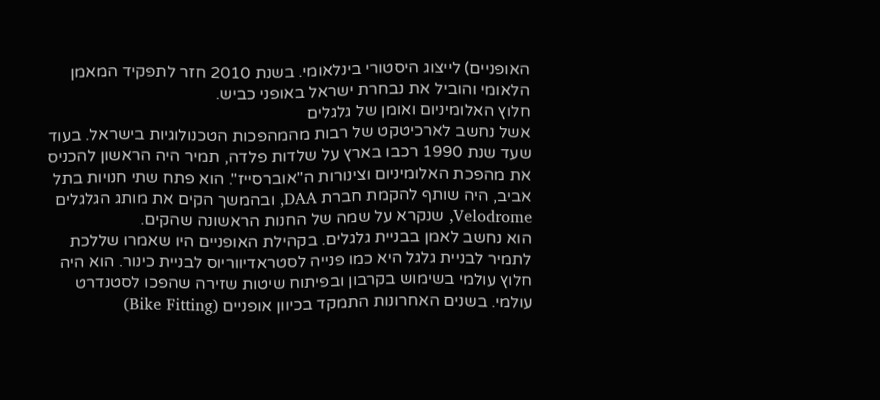האופניים) לייצוג היסטורי בינלאומי. בשנת 2010 חזר לתפקיד המאמן הלאומי והוביל את נבחרת ישראל באופני כביש.
חלוץ האלומיניום ואומן של גלגלים
אשל נחשב לארכיטקט של רבות מהמהפכות הטכנולוגיות בישראל. בעוד שעד שנת 1990 רכבו בארץ על שלדות פלדה, תמיר היה הראשון להכניס את מהפכת האלומיניום וצינורות ה"אוברסייז". הוא פתח שתי חנויות בתל אביב, היה שותף להקמת חברת DAA, ובהמשך הקים את מותג הגלגלים Velodrome, שנקרא על שמה של החנות הראשונה שהקים.
הוא נחשב לאמן בבניית גלגלים. בקהילת האופניים היו שאמרו שללכת לתמיר לבניית גלגל היא כמו פנייה לסטראדיווריוס לבניית כינור. הוא היה חלוץ עולמי בשימוש בקרבון ובפיתוח שיטות שזירה שהפכו לסטנדרט עולמי. בשנים האחרונות התמקד בכיוון אופניים (Bike Fitting)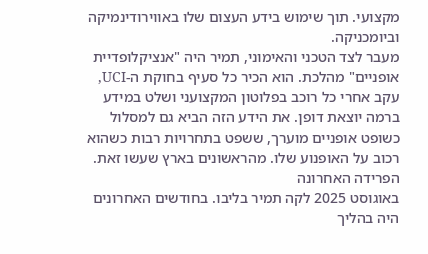מקצועי. תוך שימוש בידע העצום שלו באווירודינמיקה וביומכניקה.
מעבר לצד הטכני והאימוני, תמיר היה "אנציקלופדיית אופניים" מהלכת. הוא הכיר כל סעיף בחוקת ה-UCI, עקב אחרי כל רוכב בפלוטון המקצועני ושלט במידע ברמה יוצאת דופן. את הידע הזה הביא גם למסלול כשופט אופניים מוערך, ששפט בתחרויות רבות כשהוא רכוב על האופנוע שלו. מהראשונים בארץ שעשו זאת.
הפרידה האחרונה
באוגוסט 2025 לקה תמיר בליבו. בחודשים האחרונים היה בהליך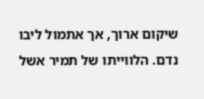שיקום ארוך, אך אתמול ליבו נדם. הלווייתו של תמיר אשל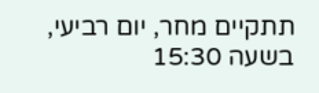תתקיים מחר, יום רביעי, בשעה 15:30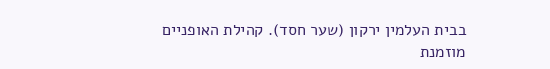בבית העלמין ירקון (שער חסד). קהילת האופניים מוזמנת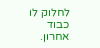לחלוק לו כבוד אחרון.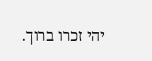יהי זכרו ברוך.